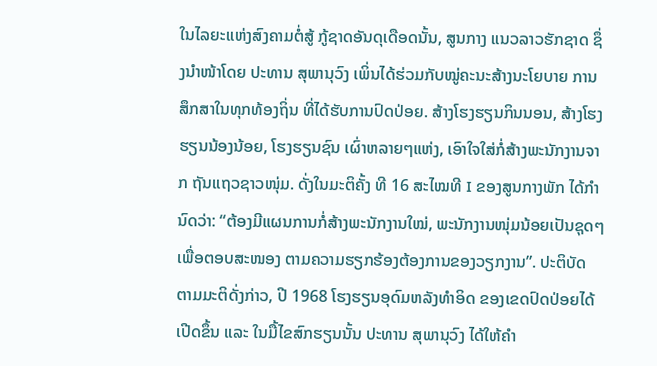ໃນໄລຍະແຫ່ງສົງຄາມຕໍ່ສູ້ ກູ້ຊາດອັນດຸເດືອດນັ້ນ, ສູນກາງ ແນວລາວຮັກຊາດ ຊຶ່ງນຳໜ້າໂດຍ ປະທານ ສຸພານຸວົງ ເພິ່ນໄດ້ຮ່ວມກັບໝູ່ຄະນະສ້າງນະໂຍບາຍ ການສຶກສາໃນທຸກທ້ອງຖິ່ນ ທີ່ໄດ້ຮັບການປົດປ່ອຍ. ສ້າງໂຮງຮຽນກິນນອນ, ສ້າງໂຮງຮຽນນ້ອງນ້ອຍ, ໂຮງຮຽນຊົນ ເຜົ່າຫລາຍໆແຫ່ງ, ເອົາໃຈໃສ່ກໍ່ສ້າງພະນັກງານຈາກ ຖັນແຖວຊາວໜຸ່ມ. ດັ່ງໃນມະຕິຄັ້ງ ທີ 16 ສະໄໝທີ I ຂອງສູນກາງພັກ ໄດ້ກໍານົດວ່າ: “ຕ້ອງມີແຜນການກໍ່ສ້າງພະນັກງານໃໝ່, ພະນັກງານໜຸ່ມນ້ອຍເປັນຊຸດໆ ເພື່ອຕອບສະໜອງ ຕາມຄວາມຮຽກຮ້ອງຕ້ອງການຂອງວຽກງານ”. ປະຕິບັດ ຕາມມະຕິດັ່ງກ່າວ, ປີ 1968 ໂຮງຮຽນອຸດົມຫລັງທຳອິດ ຂອງເຂດປົດປ່ອຍໄດ້ເປີດຂຶ້ນ ແລະ ໃນມື້ໄຂສົກຮຽນນັ້ນ ປະທານ ສຸພານຸວົງ ໄດ້ໃຫ້ຄຳ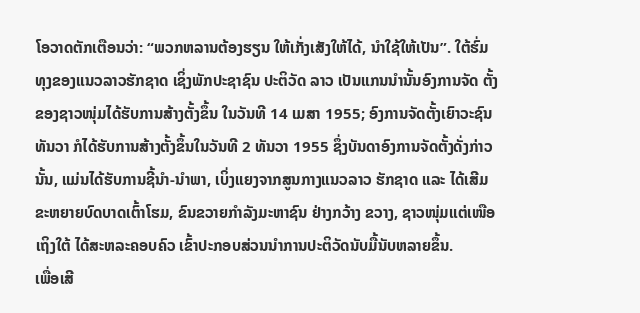ໂອວາດຕັກເຕືອນວ່າ: “ພວກຫລານຕ້ອງຮຽນ ໃຫ້ເກັ່ງເສັງໃຫ້ໄດ້, ນຳໃຊ້ໃຫ້ເປັນ”. ໃຕ້ຮົ່ມທຸງຂອງແນວລາວຮັກຊາດ ເຊິ່ງພັກປະຊາຊົນ ປະຕິວັດ ລາວ ເປັນແກນນຳນັ້ນອົງການຈັດ ຕັ້ງຂອງຊາວໜຸ່ມໄດ້ຮັບການສ້າງຕັ້ງຂຶ້ນ ໃນວັນທີ 14 ເມສາ 1955; ອົງການຈັດຕັ້ງເຍົາວະຊົນທັນວາ ກໍໄດ້ຮັບການສ້າງຕັ້ງຂຶ້ນໃນວັນທີ 2 ທັນວາ 1955 ຊຶ່ງບັນດາອົງການຈັດຕັ້ງດັ່ງກ່າວນັ້ນ, ແມ່ນໄດ້ຮັບການຊີ້ນໍາ-ນໍາພາ, ເບິ່ງແຍງຈາກສູນກາງແນວລາວ ຮັກຊາດ ແລະ ໄດ້ເສີມຂະຫຍາຍບົດບາດເຕົ້າໂຮມ, ຂົນຂວາຍກຳລັງມະຫາຊົນ ຢ່າງກວ້າງ ຂວາງ, ຊາວໜຸ່ມແຕ່ເໜືອເຖິງໃຕ້ ໄດ້ສະຫລະຄອບຄົວ ເຂົ້າປະກອບສ່ວນນຳການປະຕິວັດນັບມື້ນັບຫລາຍຂຶ້ນ.
ເພື່ອເສີ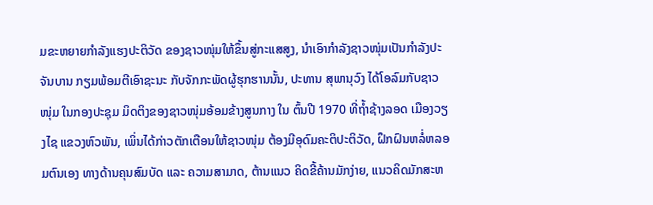ມຂະຫຍາຍກຳລັງແຮງປະຕິວັດ ຂອງຊາວໜຸ່ມໃຫ້ຂຶ້ນສູ່ກະແສສູງ, ນຳເອົາກຳລັງຊາວໜຸ່ມເປັນກຳລັງປະຈັນບານ ກຽມພ້ອມຕີເອົາຊະນະ ກັບຈັກກະພັດຜູ້ຮຸກຮານນັ້ນ, ປະທານ ສຸພານຸວົງ ໄດ້ໂອລົມກັບຊາວໜຸ່ມ ໃນກອງປະຊຸມ ມິດຕິງຂອງຊາວໜຸ່ມອ້ອມຂ້າງສູນກາງ ໃນ ຕົ້ນປີ 1970 ທີ່ຖ້ຳຊ້າງລອດ ເມືອງວຽງໄຊ ແຂວງຫົວພັນ, ເພິ່ນໄດ້ກ່າວຕັກເຕືອນໃຫ້ຊາວໜຸ່ມ ຕ້ອງມີອຸດົມຄະຕິປະຕິວັດ, ຝຶກຝົນຫລໍ່ຫລອມຕົນເອງ ທາງດ້ານຄຸນສົມບັດ ແລະ ຄວາມສາມາດ, ຕ້ານແນວ ຄິດຂີ້ຄ້ານມັກງ່າຍ, ແນວຄິດມັກສະຫ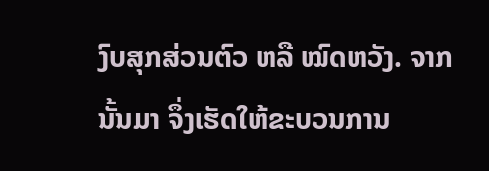ງົບສຸກສ່ວນຕົວ ຫລື ໝົດຫວັງ. ຈາກນັ້ນມາ ຈຶ່ງເຮັດໃຫ້ຂະບວນການ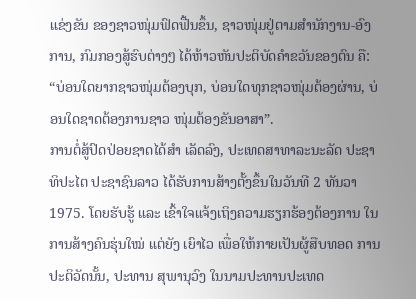ແຂ່ງຂັນ ຂອງຊາວໜຸ່ມຟົດຟື້ນຂຶ້ນ, ຊາວໜຸ່ມຢູ່ຕາມສຳນັກງານ-ອົງການ, ກົມກອງສູ້ຮົບຕ່າງໆ ໄດ້ຫ້າວຫັນປະຕິບັດຄຳຂວັນຂອງຕົນ ຄື: “ບ່ອນໃດຍາກຊາວໜຸ່ມຕ້ອງບຸກ, ບ່ອນໃດທຸກຊາວໜຸ່ມຕ້ອງຜ່ານ, ບ່ອນໃດຊາດຕ້ອງການຊາວ ໜຸ່ມຕ້ອງຂັນອາສາ”.
ການຕໍ່ສູ້ປົດປ່ອຍຊາດໄດ້ສຳ ເລັດລົງ, ປະເທດສາທາລະນະລັດ ປະຊາທິປະໄຕ ປະຊາຊົນລາວ ໄດ້ຮັບການສ້າງຕັ້ງຂຶ້ນໃນວັນທີ 2 ທັນວາ 1975. ໂດຍຮັບຮູ້ ແລະ ເຂົ້າໃຈແຈ້ງເຖິງຄວາມຮຽກຮ້ອງຕ້ອງການ ໃນການສ້າງຄົນຮຸ່ນໃໝ່ ແຕ່ຍັງ ເຍົາໄວ ເພື່ອໃຫ້ກາຍເປັນຜູ້ສືບທອດ ການປະຕິວັດນັ້ນ, ປະທານ ສຸພານຸວົງ ໃນນາມປະທານປະເທດ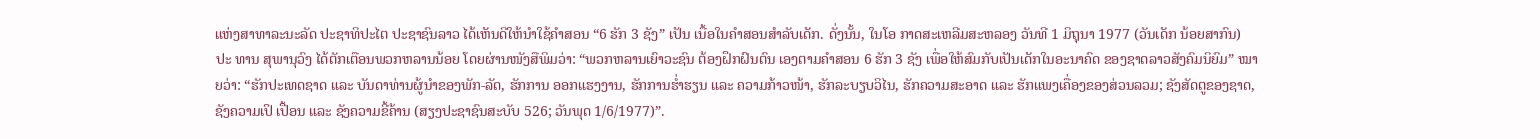ແຫ່ງສາທາລະນະລັດ ປະຊາທິປະໄຕ ປະຊາຊົນລາວ ໄດ້ເຫັນດີໃຫ້ນຳໃຊ້ຄຳສອນ “6 ຮັກ 3 ຊັງ” ເປັນ ເນື້ອໃນຄໍາສອນສໍາລັບເດັກ. ດັ່ງນັ້ນ, ໃນໂອ ກາດສະເຫລີມສະຫລອງ ວັນທີ 1 ມິຖຸນາ 1977 (ວັນເດັກ ນ້ອຍສາກົນ) ປະ ທານ ສຸພານຸວົງ ໄດ້ຕັກເຕືອນພວກຫລານນ້ອຍ ໂດຍຜ່ານໜັງສືພິມວ່າ: “ພວກຫລານເຍົາວະຊົນ ຕ້ອງຝຶກຝົນຕົນ ເອງຕາມຄຳສອນ 6 ຮັກ 3 ຊັງ ເພື່ອໃຫ້ສົມກັບເປັນເດັກໃນອະນາຄົດ ຂອງຊາດລາວສັງຄົມນິຍົມ” ໝາຍວ່າ: “ຮັກປະເທດຊາດ ແລະ ບັນດາທ່ານຜູ້ນຳຂອງພັກ-ລັດ, ຮັກການ ອອກແຮງງານ, ຮັກການຮ່ຳຮຽນ ແລະ ຄວາມກ້າວໜ້າ, ຮັກລະບຽບວິໄນ, ຮັກຄວາມສະອາດ ແລະ ຮັກແພງເຄື່ອງຂອງສ່ວນລວມ; ຊັງສັດຕູຂອງຊາດ, ຊັງຄວາມເປິ ເປື້ອນ ແລະ ຊັງຄວາມຂີ້ຄ້ານ (ສຽງປະຊາຊົນສະບັບ 526; ວັນພຸດ 1/6/1977)”.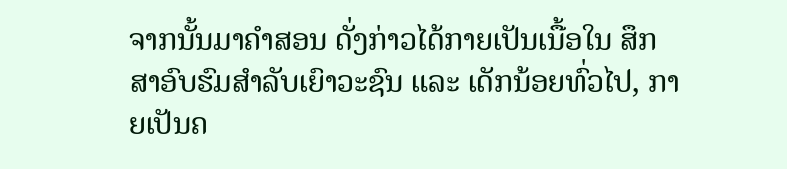ຈາກນັ້ນມາຄຳສອນ ດັ່ງກ່າວໄດ້ກາຍເປັນເນື້ອໃນ ສຶກສາອົບຮົມສຳລັບເຍົາວະຊົນ ແລະ ເດັກນ້ອຍທົ່ວໄປ, ກາຍເປັນຄ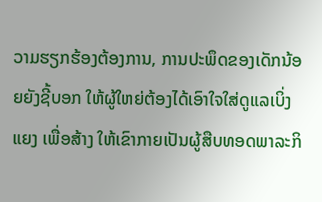ວາມຮຽກຮ້ອງຕ້ອງການ, ການປະພຶດຂອງເດັກນ້ອຍຍັງຊີ້ບອກ ໃຫ້ຜູ້ໃຫຍ່ຕ້ອງໄດ້ເອົາໃຈໃສ່ດູແລເບິ່ງແຍງ ເພື່ອສ້າງ ໃຫ້ເຂົາກາຍເປັນຜູ້ສືບທອດພາລະກິ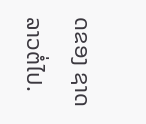ດຂອງ ຊາດລາວຕໍ່ໄປ.